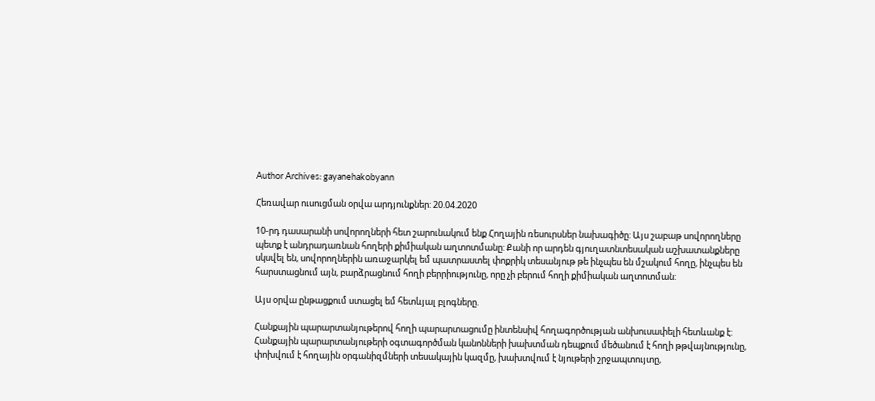Author Archives: gayanehakobyann

Հեռավար ուսուցման օրվա արդյունքներ: 20.04.2020

10-րդ դասարանի սովորողների հետ շարունակում ենք Հողային ռեսուրսներ նախագիծը: Այս շաբաթ սովորողները պետք է անդրադառնան հողերի քիմիական աղտոտմանը: Քանի որ արդեն գյուղատնտեսական աշխատանքները սկսվել են, սովորողներին առաջարկել եմ պատրաստել փոքրիկ տեսանյութ թե ինչպես են մշակում հողը, ինչպես են հարստացնում այն, բարձրացնում հողի բերրիությունը, որը չի բերում հողի քիմիական աղտոտման:

Այս օրվա ընթացքում ստացել եմ հետևյալ բլոգները.

Հանքային պարարտանյութերով հողի պարարտացումը ինտենսիվ հողագործության անխուսափելի հետևանք է: Հանքային պարարտանյութերի օգտագործման կանոնների խախտման դեպքում մեծանում է հողի թթվայնությունը, փոխվում է հողային օրգանիզմների տեսակային կազմը, խախտվում է նյութերի շրջապտույտը,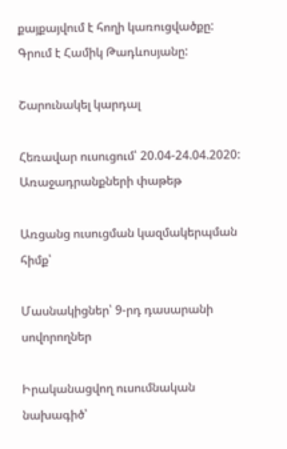քայքայվում է հողի կառուցվածքը: Գրում է Համիկ Թադևոսյանը:

Շարունակել կարդալ

Հեռավար ուսուցում՝ 20.04-24.04.2020: Առաջադրանքների փաթեթ

Առցանց ուսուցման կազմակերպման հիմք՝

Մասնակիցներ՝ 9-րդ դասարանի սովորողներ

Իրականացվող ուսումնական նախագիծ՝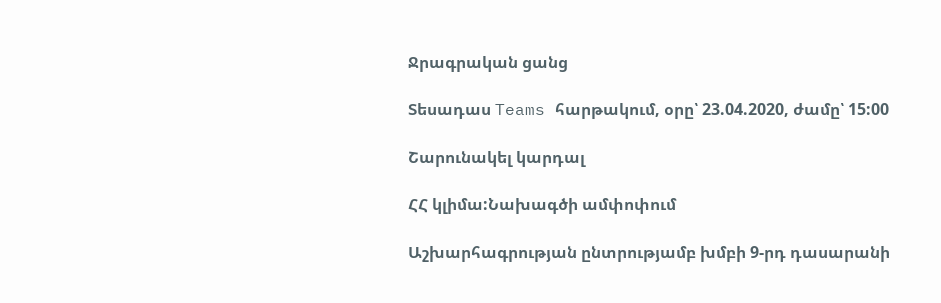Ջրագրական ցանց

Տեսադաս Teams հարթակում, օրը՝ 23.04.2020, ժամը՝ 15:00

Շարունակել կարդալ

ՀՀ կլիմա:Նախագծի ամփոփում

Աշխարհագրության ընտրությամբ խմբի 9-րդ դասարանի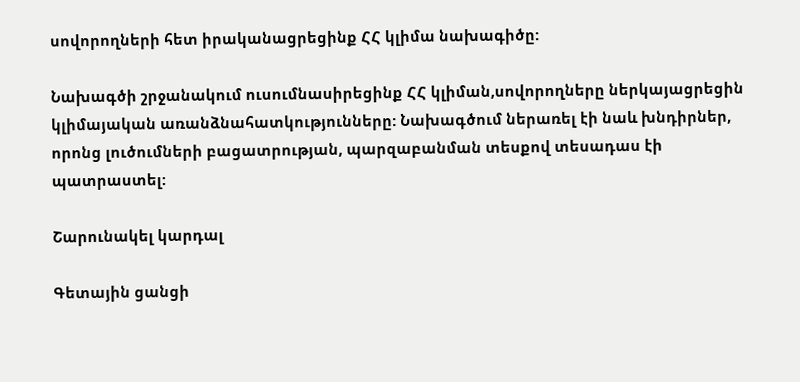սովորողների հետ իրականացրեցինք ՀՀ կլիմա նախագիծը:

Նախագծի շրջանակում ուսումնասիրեցինք ՀՀ կլիման,սովորողները ներկայացրեցին կլիմայական առանձնահատկությունները: Նախագծում ներառել էի նաև խնդիրներ, որոնց լուծումների բացատրության, պարզաբանման տեսքով տեսադաս էի պատրաստել:

Շարունակել կարդալ

Գետային ցանցի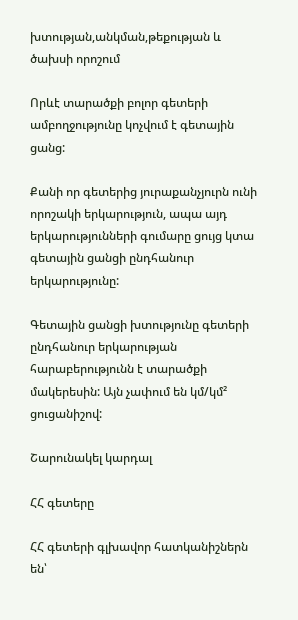խտության,անկման,թեքության և ծախսի որոշում

Որևէ տարածքի բոլոր գետերի ամբողջությունը կոչվում է գետային ցանց:

Քանի որ գետերից յուրաքանչյուրն ունի որոշակի երկարություն, ապա այդ երկարությունների գումարը ցույց կտա գետային ցանցի ընդհանուր երկարությունը:

Գետային ցանցի խտությունը գետերի ընդհանուր երկարության հարաբերությունն է տարածքի մակերեսին: Այն չափում են կմ/կմ² ցուցանիշով:

Շարունակել կարդալ

ՀՀ գետերը

ՀՀ գետերի գլխավոր հատկանիշներն են՝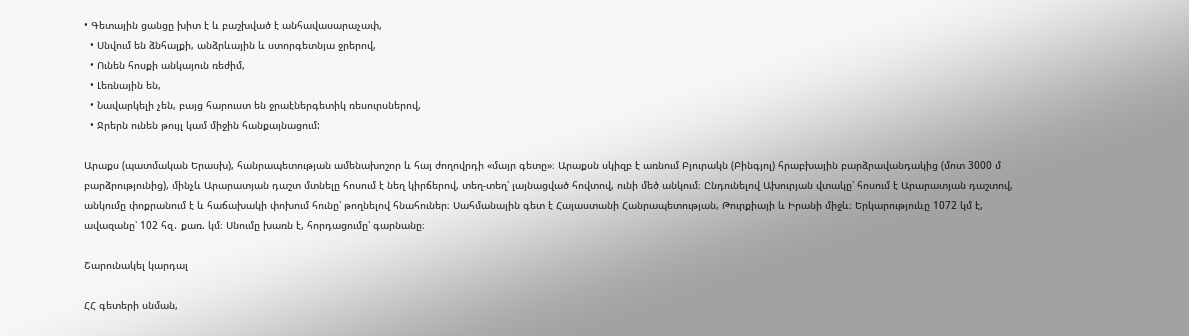• Գետային ցանցը խիտ է և բաշխված է անհավասարաչափ,
  • Սնվում են ձնհալքի, անձրևային և ստորգետնյա ջրերով,
  • Ունեն հոսքի անկայուն ռեժիմ,
  • Լեռնային են,
  • Նավարկելի չեն, բայց հարուստ են ջրաէներգետիկ ռեսուրսներով,
  • Ջրերն ունեն թույլ կամ միջին հանքայնացում:

Արաքս (պատմական Երասխ), հանրապետության ամենախոշոր և հայ ժողովրդի «մայր գետը»։ Արաքսն սկիզբ է առնում Բյուրակն (Բինգյոլ) հրաբխային բարձրավանդակից (մոտ 3000 մ բարձրությունից), մինչև Արարատյան դաշտ մտնելը հոսում է նեղ կիրճերով, տեղ-տեղ՝ լայնացված հովտով, ունի մեծ անկում։ Ընդունելով Ախուրյան վտակը՝ հոսում է Արարատյան դաշտով, անկումը փոքրանում է և հաճախակի փոխում հունը՝ թողնելով հնահուներ։ Սահմանային գետ է Հայաստանի Հանրապետության, Թուրքիայի և Իրանի միջև։ Երկարություևը 1072 կմ է, ավազանը՝ 102 հզ․ քառ. կմ։ Սնումը խառն է, հորդացումը՝ գարնանը։

Շարունակել կարդալ

ՀՀ գետերի սնման,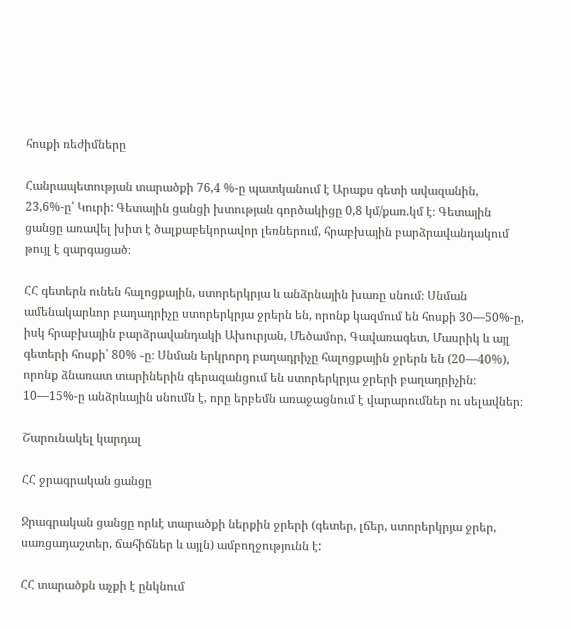հոսքի ռեժիմները

Հանրապետության տարածքի 76,4 %-ը պատկանում է Արաքս գետի ավազանին, 23,6%-ը՝ Կուրի: Գետային ցանցի խտության գործակիցը 0,8 կմ/քառ.կմ է։ Գետային ցանցը առավել խիտ է ծալքաբեկորավոր լեռներում, հրաբխային բարձրավանդակում թույլ է զարգացած։

ՀՀ գետերն ունեն հալոցքային, ստորերկրյա և անձրնային խառը սնում։ Սնման ամենակարևոր բաղադրիչը ստորերկրյա ջրերն են, որոնք կազմում են հոսքի 30—50%-ը, իսկ հրաբխային բարձրավանդակի Ախուրյան, Մեծամոր, Գավառագետ, Մասրիկ և այլ գետերի հոսքի՝ 80% ֊ը։ Սնման երկրորդ բաղադրիչը հալոցքային ջրերն են (20—40%), որոնք ձնառատ տարիներին գերազանցում են ստորերկրյա ջրերի բաղադրիչին։ 10—15%-ը անձրևային սնումն է, որը երբեմն առաջացնում է վարարումներ ու սելավներ։

Շարունակել կարդալ

ՀՀ ջրագրական ցանցը

Ջրագրական ցանցը որևէ տարածքի ներքին ջրերի (գետեր, լճեր, ստորերկրյա ջրեր, սառցադաշտեր, ճահիճներ և այլն) ամբողջությունն է:

ՀՀ տարածքն աչքի է ընկնում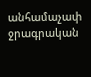անհամաչափ ջրագրական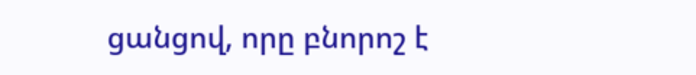ցանցով, որը բնորոշ է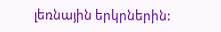լեռնային երկրներին: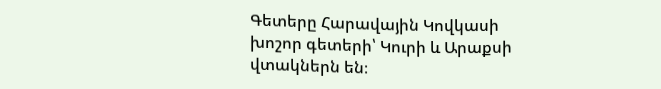Գետերը Հարավային Կովկասի խոշոր գետերի՝ Կուրի և Արաքսի վտակներն են։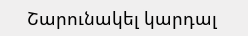Շարունակել կարդալ